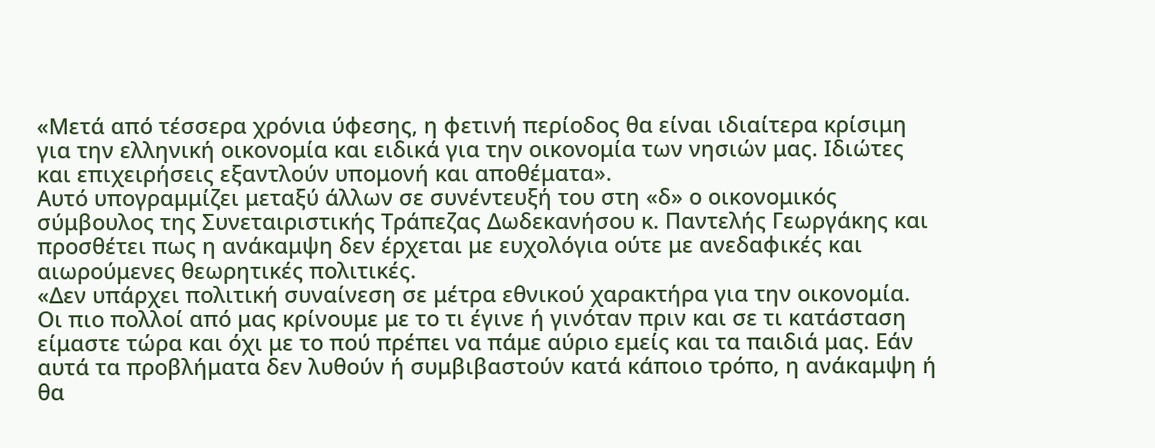«Μετά από τέσσερα χρόνια ύφεσης, η φετινή περίοδος θα είναι ιδιαίτερα κρίσιμη για την ελληνική οικονομία και ειδικά για την οικονομία των νησιών μας. Ιδιώτες και επιχειρήσεις εξαντλούν υπομονή και αποθέματα».
Αυτό υπογραμμίζει μεταξύ άλλων σε συνέντευξή του στη «δ» ο οικονομικός σύμβουλος της Συνεταιριστικής Τράπεζας Δωδεκανήσου κ. Παντελής Γεωργάκης και προσθέτει πως η ανάκαμψη δεν έρχεται με ευχολόγια ούτε με ανεδαφικές και αιωρούμενες θεωρητικές πολιτικές.
«Δεν υπάρχει πολιτική συναίνεση σε μέτρα εθνικού χαρακτήρα για την οικονομία. Οι πιο πολλοί από μας κρίνουμε με το τι έγινε ή γινόταν πριν και σε τι κατάσταση είμαστε τώρα και όχι με το πού πρέπει να πάμε αύριο εμείς και τα παιδιά μας. Εάν αυτά τα προβλήματα δεν λυθούν ή συμβιβαστούν κατά κάποιο τρόπο, η ανάκαμψη ή θα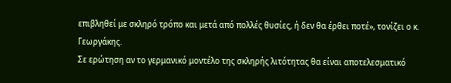επιβληθεί με σκληρό τρόπο και μετά από πολλές θυσίες, ή δεν θα έρθει ποτέ», τονίζει ο κ. Γεωργάκης.
Σε ερώτηση αν το γερμανικό μοντέλο της σκληρής λιτότητας θα είναι αποτελεσματικό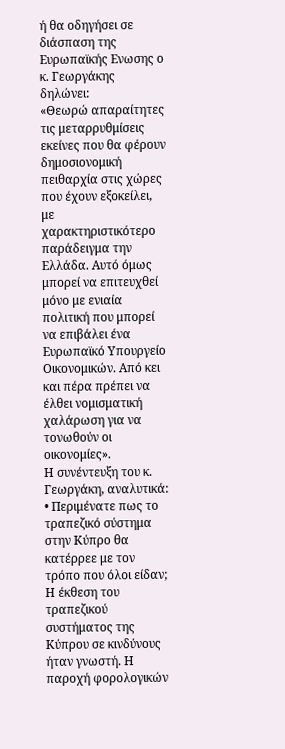ή θα οδηγήσει σε διάσπαση της Ευρωπαϊκής Ενωσης ο κ. Γεωργάκης δηλώνει:
«Θεωρώ απαραίτητες τις μεταρρυθμίσεις εκείνες που θα φέρουν δημοσιονομική πειθαρχία στις χώρες που έχουν εξοκείλει, με χαρακτηριστικότερο παράδειγμα την Ελλάδα. Αυτό όμως μπορεί να επιτευχθεί μόνο με ενιαία πολιτική που μπορεί να επιβάλει ένα Ευρωπαϊκό Υπουργείο Οικονομικών. Από κει και πέρα πρέπει να έλθει νομισματική χαλάρωση για να τονωθούν οι οικονομίες».
Η συνέντευξη του κ. Γεωργάκη, αναλυτικά:
• Περιμένατε πως το τραπεζικό σύστημα στην Κύπρο θα κατέρρεε με τον τρόπο που όλοι είδαν;
Η έκθεση του τραπεζικού συστήματος της Κύπρου σε κινδύνους ήταν γνωστή. Η παροχή φορολογικών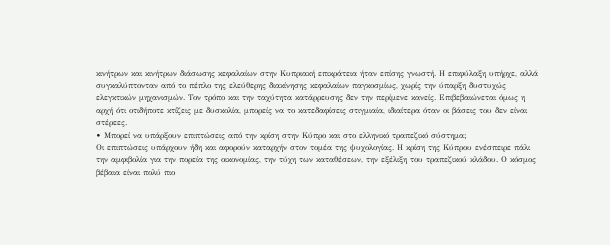κινήτρων και κινήτρων διάσωσης κεφαλαίων στην Κυπριακή επικράτεια ήταν επίσης γνωστή. Η επιφύλαξη υπήρχε, αλλά συγκαλύπτονταν από το πέπλο της ελεύθερης διακίνησης κεφαλαίων παγκοσμίως, χωρίς την ύπαρξη δυστυχώς ελεγκτικών μηχανισμών. Τον τρόπο και την ταχύτητα κατάρρευσης δεν την περίμενε κανείς. Επιβεβαιώνεται όμως η αρχή ότι οτιδήποτε κτίζεις με δυσκολία, μπορείς να το κατεδαφίσεις στιγμιαία, ιδιαίτερα όταν οι βάσεις του δεν είναι στέρεες.
• Μπορεί να υπάρξουν επιπτώσεις από την κρίση στην Κύπρο και στο ελληνικό τραπεζικό σύστημα;
Οι επιπτώσεις υπάρχουν ήδη και αφορούν καταρχήν στον τομέα της ψυχολογίας. Η κρίση της Κύπρου ενέσπειρε πάλι την αμφιβολία για την πορεία της οικονομίας, την τύχη των καταθέσεων, την εξέλιξη του τραπεζικού κλάδου. Ο κόσμος βέβαια είναι πολύ πιο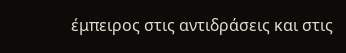έμπειρος στις αντιδράσεις και στις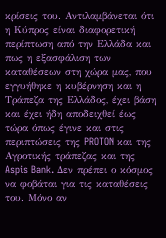κρίσεις του. Αντιλαμβάνεται ότι η Κύπρος είναι διαφορετική περίπτωση από την Ελλάδα και πως η εξασφάλιση των καταθέσεων στη χώρα μας, που εγγυήθηκε η κυβέρνηση και η Τράπεζα της Ελλάδος, έχει βάση και έχει ήδη αποδειχθεί έως τώρα όπως έγινε και στις περιπτώσεις της PROTON και της Αγροτικής τράπεζας και της Aspis Bank. Δεν πρέπει ο κόσμος να φοβάται για τις καταθέσεις του. Μόνο αν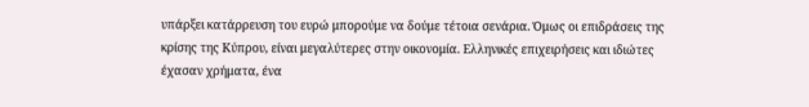υπάρξει κατάρρευση του ευρώ μπορούμε να δούμε τέτοια σενάρια. Όμως οι επιδράσεις της κρίσης της Κύπρου, είναι μεγαλύτερες στην οικονομία. Ελληνικές επιχειρήσεις και ιδιώτες έχασαν χρήματα, ένα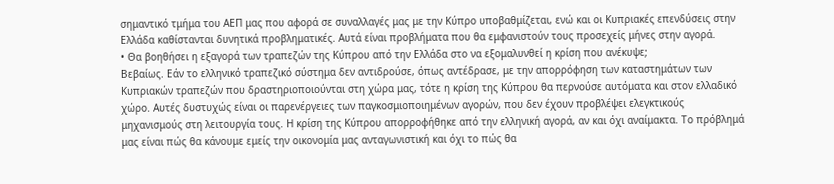σημαντικό τμήμα του ΑΕΠ μας που αφορά σε συναλλαγές μας με την Κύπρο υποβαθμίζεται, ενώ και οι Κυπριακές επενδύσεις στην Ελλάδα καθίστανται δυνητικά προβληματικές. Αυτά είναι προβλήματα που θα εμφανιστούν τους προσεχείς μήνες στην αγορά.
• Θα βοηθήσει η εξαγορά των τραπεζών της Κύπρου από την Ελλάδα στο να εξομαλυνθεί η κρίση που ανέκυψε;
Βεβαίως. Εάν το ελληνικό τραπεζικό σύστημα δεν αντιδρούσε, όπως αντέδρασε, με την απορρόφηση των καταστημάτων των Κυπριακών τραπεζών που δραστηριοποιούνται στη χώρα μας, τότε η κρίση της Κύπρου θα περνούσε αυτόματα και στον ελλαδικό χώρο. Αυτές δυστυχώς είναι οι παρενέργειες των παγκοσμιοποιημένων αγορών, που δεν έχουν προβλέψει ελεγκτικούς μηχανισμούς στη λειτουργία τους. Η κρίση της Κύπρου απορροφήθηκε από την ελληνική αγορά, αν και όχι αναίμακτα. Το πρόβλημά μας είναι πώς θα κάνουμε εμείς την οικονομία μας ανταγωνιστική και όχι το πώς θα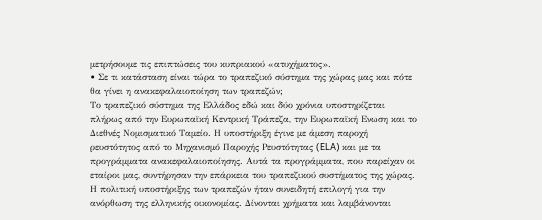μετρήσουμε τις επιπτώσεις του κυπριακού «ατυχήματος».
• Σε τι κατάσταση είναι τώρα το τραπεζικό σύστημα της χώρας μας και πότε θα γίνει η ανακεφαλαιοποίηση των τραπεζών;
Το τραπεζικό σύστημα της Ελλάδος εδώ και δύο χρόνια υποστηρίζεται πλήρως από την Ευρωπαϊκή Κεντρική Τράπεζα, την Ευρωπαϊκή Ενωση και το Διεθνές Νομισματικό Ταμείο. Η υποστήριξη έγινε με άμεση παροχή ρευστότητος από το Μηχανισμό Παροχής Ρευστότητας (ELA) και με τα προγράμματα ανακεφαλαιοποίησης. Αυτά τα προγράμματα, που παρείχαν οι εταίροι μας, συντήρησαν την επάρκεια του τραπεζικού συστήματος της χώρας. Η πολιτική υποστήριξης των τραπεζών ήταν συνειδητή επιλογή για την ανόρθωση της ελληνικής οικονομίας. Δίνονται χρήματα και λαμβάνονται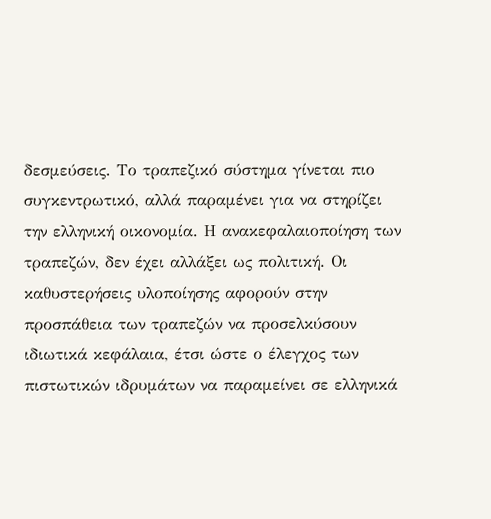δεσμεύσεις. Το τραπεζικό σύστημα γίνεται πιο συγκεντρωτικό, αλλά παραμένει για να στηρίζει την ελληνική οικονομία. Η ανακεφαλαιοποίηση των τραπεζών, δεν έχει αλλάξει ως πολιτική. Οι καθυστερήσεις υλοποίησης αφορούν στην προσπάθεια των τραπεζών να προσελκύσουν ιδιωτικά κεφάλαια, έτσι ώστε ο έλεγχος των πιστωτικών ιδρυμάτων να παραμείνει σε ελληνικά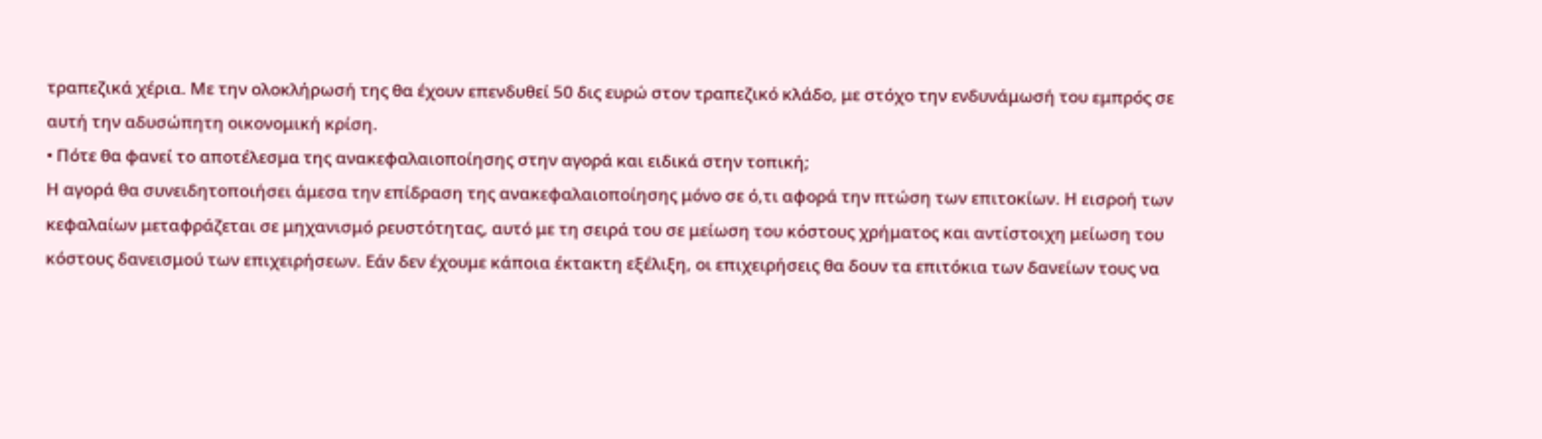τραπεζικά χέρια. Με την ολοκλήρωσή της θα έχουν επενδυθεί 50 δις ευρώ στον τραπεζικό κλάδο, με στόχο την ενδυνάμωσή του εμπρός σε αυτή την αδυσώπητη οικονομική κρίση.
• Πότε θα φανεί το αποτέλεσμα της ανακεφαλαιοποίησης στην αγορά και ειδικά στην τοπική;
Η αγορά θα συνειδητοποιήσει άμεσα την επίδραση της ανακεφαλαιοποίησης μόνο σε ό,τι αφορά την πτώση των επιτοκίων. Η εισροή των κεφαλαίων μεταφράζεται σε μηχανισμό ρευστότητας, αυτό με τη σειρά του σε μείωση του κόστους χρήματος και αντίστοιχη μείωση του κόστους δανεισμού των επιχειρήσεων. Εάν δεν έχουμε κάποια έκτακτη εξέλιξη, οι επιχειρήσεις θα δουν τα επιτόκια των δανείων τους να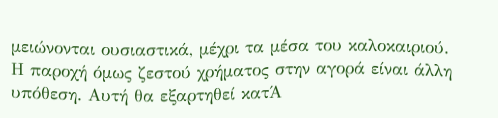μειώνονται ουσιαστικά, μέχρι τα μέσα του καλοκαιριού. Η παροχή όμως ζεστού χρήματος στην αγορά είναι άλλη υπόθεση. Αυτή θα εξαρτηθεί κατΆ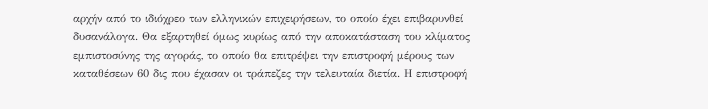αρχήν από το ιδιόχρεο των ελληνικών επιχειρήσεων, το οποίο έχει επιβαρυνθεί δυσανάλογα. Θα εξαρτηθεί όμως κυρίως από την αποκατάσταση του κλίματος εμπιστοσύνης της αγοράς, το οποίο θα επιτρέψει την επιστροφή μέρους των καταθέσεων 60 δις που έχασαν οι τράπεζες την τελευταία διετία. Η επιστροφή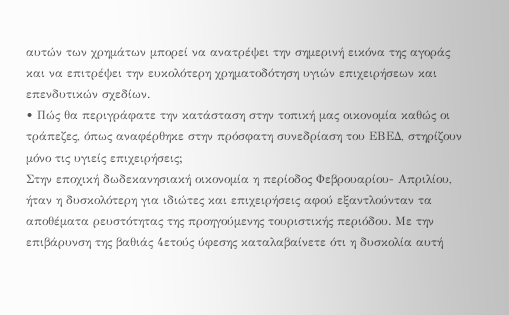αυτών των χρημάτων μπορεί να ανατρέψει την σημερινή εικόνα της αγοράς και να επιτρέψει την ευκολότερη χρηματοδότηση υγιών επιχειρήσεων και επενδυτικών σχεδίων.
• Πώς θα περιγράφατε την κατάσταση στην τοπική μας οικονομία καθώς οι τράπεζες, όπως αναφέρθηκε στην πρόσφατη συνεδρίαση του ΕΒΕΔ, στηρίζουν μόνο τις υγιείς επιχειρήσεις;
Στην εποχική δωδεκανησιακή οικονομία η περίοδος Φεβρουαρίου- Απριλίου, ήταν η δυσκολότερη για ιδιώτες και επιχειρήσεις αφού εξαντλούνταν τα αποθέματα ρευστότητας της προηγούμενης τουριστικής περιόδου. Με την επιβάρυνση της βαθιάς 4ετούς ύφεσης καταλαβαίνετε ότι η δυσκολία αυτή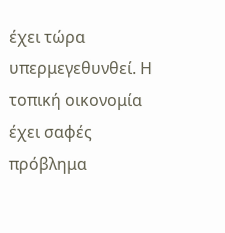έχει τώρα υπερμεγεθυνθεί. Η τοπική οικονομία έχει σαφές πρόβλημα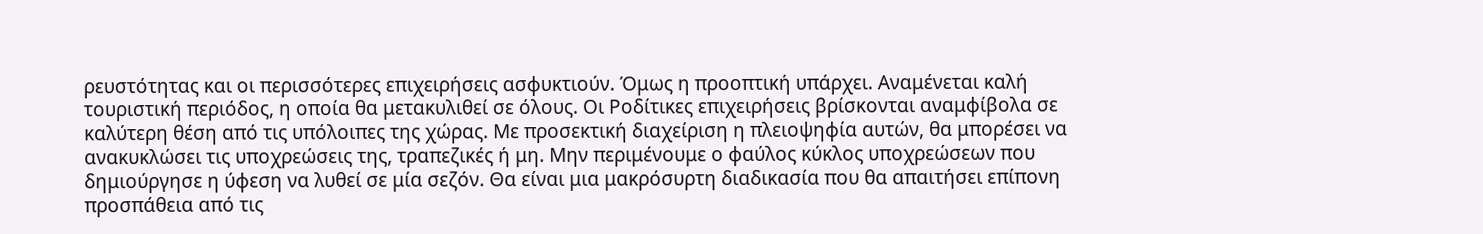ρευστότητας και οι περισσότερες επιχειρήσεις ασφυκτιούν. Όμως η προοπτική υπάρχει. Αναμένεται καλή τουριστική περιόδος, η οποία θα μετακυλιθεί σε όλους. Οι Ροδίτικες επιχειρήσεις βρίσκονται αναμφίβολα σε καλύτερη θέση από τις υπόλοιπες της χώρας. Με προσεκτική διαχείριση η πλειοψηφία αυτών, θα μπορέσει να ανακυκλώσει τις υποχρεώσεις της, τραπεζικές ή μη. Μην περιμένουμε ο φαύλος κύκλος υποχρεώσεων που δημιούργησε η ύφεση να λυθεί σε μία σεζόν. Θα είναι μια μακρόσυρτη διαδικασία που θα απαιτήσει επίπονη προσπάθεια από τις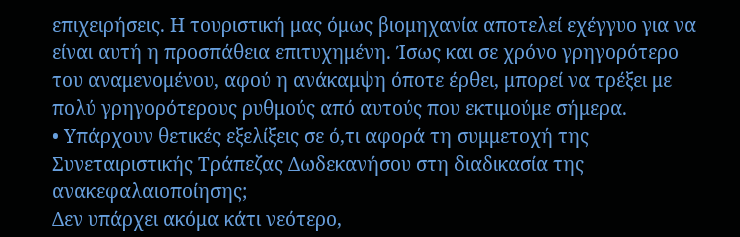επιχειρήσεις. Η τουριστική μας όμως βιομηχανία αποτελεί εχέγγυο για να είναι αυτή η προσπάθεια επιτυχημένη. Ίσως και σε χρόνο γρηγορότερο του αναμενομένου, αφού η ανάκαμψη όποτε έρθει, μπορεί να τρέξει με πολύ γρηγορότερους ρυθμούς από αυτούς που εκτιμούμε σήμερα.
• Υπάρχουν θετικές εξελίξεις σε ό,τι αφορά τη συμμετοχή της Συνεταιριστικής Τράπεζας Δωδεκανήσου στη διαδικασία της ανακεφαλαιοποίησης;
Δεν υπάρχει ακόμα κάτι νεότερο,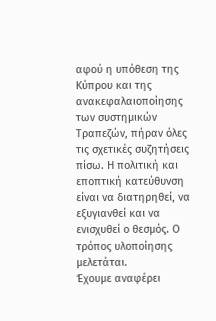αφού η υπόθεση της Κύπρου και της ανακεφαλαιοποίησης των συστημικών Τραπεζών, πήραν όλες τις σχετικές συζητήσεις πίσω. Η πολιτική και εποπτική κατεύθυνση είναι να διατηρηθεί, να εξυγιανθεί και να ενισχυθεί ο θεσμός. Ο τρόπος υλοποίησης μελετάται.
Έχουμε αναφέρει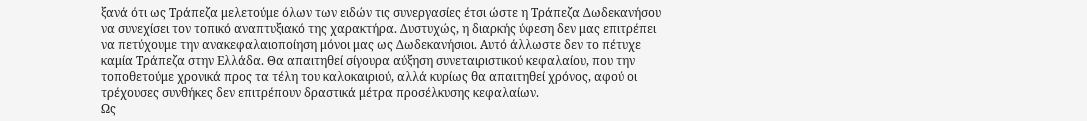ξανά ότι ως Τράπεζα μελετούμε όλων των ειδών τις συνεργασίες έτσι ώστε η Τράπεζα Δωδεκανήσου να συνεχίσει τον τοπικό αναπτυξιακό της χαρακτήρα. Δυστυχώς, η διαρκής ύφεση δεν μας επιτρέπει να πετύχουμε την ανακεφαλαιοποίηση μόνοι μας ως Δωδεκανήσιοι. Αυτό άλλωστε δεν το πέτυχε καμία Τράπεζα στην Ελλάδα. Θα απαιτηθεί σίγουρα αύξηση συνεταιριστικού κεφαλαίου, που την τοποθετούμε χρονικά προς τα τέλη του καλοκαιριού, αλλά κυρίως θα απαιτηθεί χρόνος, αφού οι τρέχουσες συνθήκες δεν επιτρέπουν δραστικά μέτρα προσέλκυσης κεφαλαίων.
Ως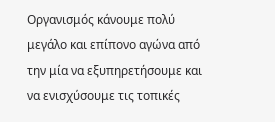Οργανισμός κάνουμε πολύ μεγάλο και επίπονο αγώνα από την μία να εξυπηρετήσουμε και να ενισχύσουμε τις τοπικές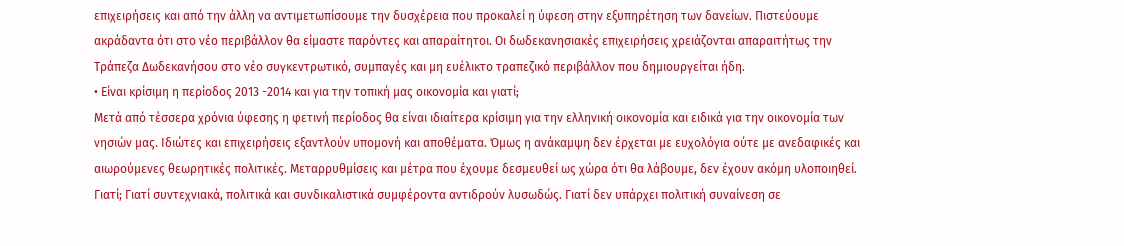επιχειρήσεις και από την άλλη να αντιμετωπίσουμε την δυσχέρεια που προκαλεί η ύφεση στην εξυπηρέτηση των δανείων. Πιστεύουμε ακράδαντα ότι στο νέο περιβάλλον θα είμαστε παρόντες και απαραίτητοι. Οι δωδεκανησιακές επιχειρήσεις χρειάζονται απαραιτήτως την Τράπεζα Δωδεκανήσου στο νέο συγκεντρωτικό, συμπαγές και μη ευέλικτο τραπεζικό περιβάλλον που δημιουργείται ήδη.
• Είναι κρίσιμη η περίοδος 2013 -2014 και για την τοπική μας οικονομία και γιατί;
Μετά από τέσσερα χρόνια ύφεσης η φετινή περίοδος θα είναι ιδιαίτερα κρίσιμη για την ελληνική οικονομία και ειδικά για την οικονομία των νησιών μας. Ιδιώτες και επιχειρήσεις εξαντλούν υπομονή και αποθέματα. Όμως η ανάκαμψη δεν έρχεται με ευχολόγια ούτε με ανεδαφικές και αιωρούμενες θεωρητικές πολιτικές. Μεταρρυθμίσεις και μέτρα που έχουμε δεσμευθεί ως χώρα ότι θα λάβουμε, δεν έχουν ακόμη υλοποιηθεί. Γιατί; Γιατί συντεχνιακά, πολιτικά και συνδικαλιστικά συμφέροντα αντιδρούν λυσωδώς. Γιατί δεν υπάρχει πολιτική συναίνεση σε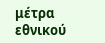μέτρα εθνικού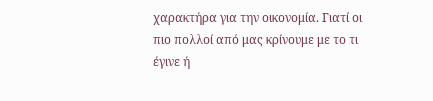χαρακτήρα για την οικονομία. Γιατί οι πιο πολλοί από μας κρίνουμε με το τι έγινε ή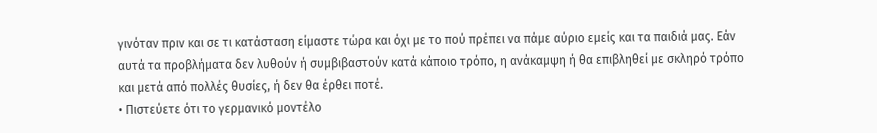γινόταν πριν και σε τι κατάσταση είμαστε τώρα και όχι με το πού πρέπει να πάμε αύριο εμείς και τα παιδιά μας. Εάν αυτά τα προβλήματα δεν λυθούν ή συμβιβαστούν κατά κάποιο τρόπο, η ανάκαμψη ή θα επιβληθεί με σκληρό τρόπο και μετά από πολλές θυσίες, ή δεν θα έρθει ποτέ.
• Πιστεύετε ότι το γερμανικό μοντέλο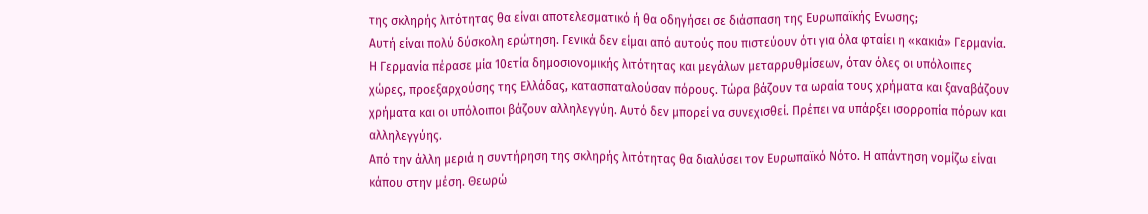της σκληρής λιτότητας θα είναι αποτελεσματικό ή θα οδηγήσει σε διάσπαση της Ευρωπαϊκής Ενωσης;
Αυτή είναι πολύ δύσκολη ερώτηση. Γενικά δεν είμαι από αυτούς που πιστεύουν ότι για όλα φταίει η «κακιά» Γερμανία. Η Γερμανία πέρασε μία 10ετία δημοσιονομικής λιτότητας και μεγάλων μεταρρυθμίσεων, όταν όλες οι υπόλοιπες χώρες, προεξαρχούσης της Ελλάδας, κατασπαταλούσαν πόρους. Τώρα βάζουν τα ωραία τους χρήματα και ξαναβάζουν χρήματα και οι υπόλοιποι βάζουν αλληλεγγύη. Αυτό δεν μπορεί να συνεχισθεί. Πρέπει να υπάρξει ισορροπία πόρων και αλληλεγγύης.
Από την άλλη μεριά η συντήρηση της σκληρής λιτότητας θα διαλύσει τον Ευρωπαϊκό Νότο. Η απάντηση νομίζω είναι κάπου στην μέση. Θεωρώ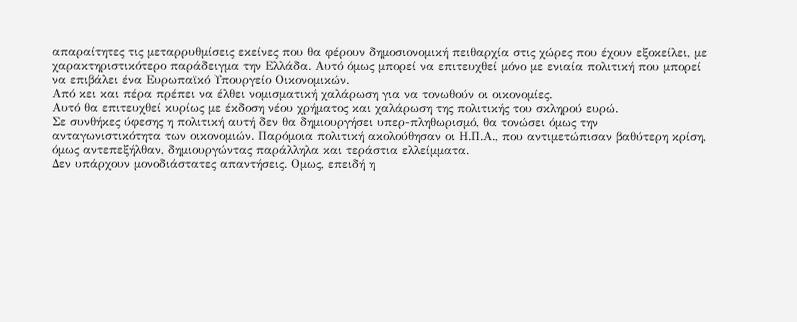απαραίτητες τις μεταρρυθμίσεις εκείνες που θα φέρουν δημοσιονομική πειθαρχία στις χώρες που έχουν εξοκείλει, με χαρακτηριστικότερο παράδειγμα την Ελλάδα. Αυτό όμως μπορεί να επιτευχθεί μόνο με ενιαία πολιτική που μπορεί να επιβάλει ένα Ευρωπαϊκό Υπουργείο Οικονομικών.
Από κει και πέρα πρέπει να έλθει νομισματική χαλάρωση για να τονωθούν οι οικονομίες.
Αυτό θα επιτευχθεί κυρίως με έκδοση νέου χρήματος και χαλάρωση της πολιτικής του σκληρού ευρώ.
Σε συνθήκες ύφεσης η πολιτική αυτή δεν θα δημιουργήσει υπερ-πληθωρισμό, θα τονώσει όμως την ανταγωνιστικότητα των οικονομιών. Παρόμοια πολιτική ακολούθησαν οι Η.Π.Α., που αντιμετώπισαν βαθύτερη κρίση, όμως αντεπεξήλθαν, δημιουργώντας παράλληλα και τεράστια ελλείμματα.
Δεν υπάρχουν μονοδιάστατες απαντήσεις. Ομως, επειδή η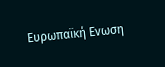Ευρωπαϊκή Ενωση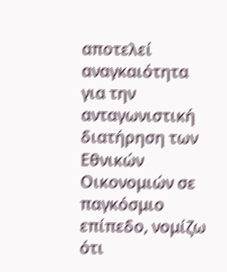αποτελεί αναγκαιότητα για την ανταγωνιστική διατήρηση των Εθνικών Οικονομιών σε παγκόσμιο επίπεδο, νομίζω ότι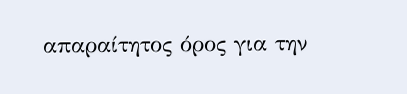απαραίτητος όρος για την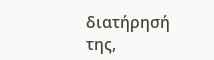διατήρησή της,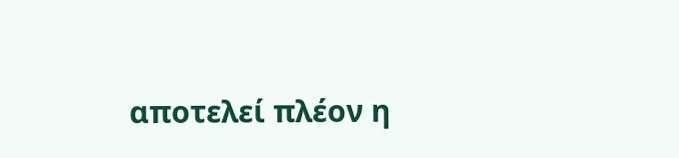αποτελεί πλέον η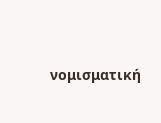νομισματική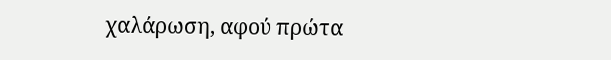χαλάρωση, αφού πρώτα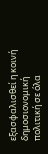εξασφαλισθεί η κοινή δημοσιονομική πολιτική σε όλα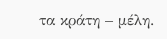τα κράτη – μέλη.